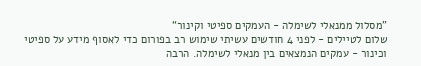”מסלול ממנאלי לשימלה - העמקים ספיטי וקינור“
שלום לטיילים - לפני 4 חודשים עשיתי שימוש רב בפורום כדי לאסוף מידע על ספיטי וכינור - עמקים הנמצאים בין מנאלי לשימלה. הרבה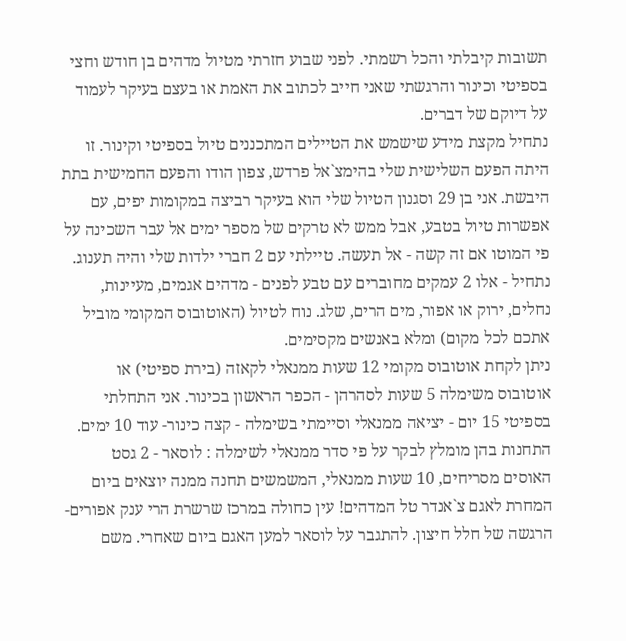תשובות קיבלתי והכל רשמתי. לפני שבוע חזרתי מטיול מדהים בן חודש וחצי בספיטי וכינור והרגשתי שאני חייב לכתוב את האמת או בעצם בעיקר לעמוד על דיוקם של דברים.
נתחיל מקצת מידע שישמש את הטיילים המתכננים טיול בספיטי וקינור. זו היתה הפעם השלישית שלי בהימצ`אל פרדש, צפון הודו והפעם החמישית בתת היבשת. אני בן 29 וסגנון הטיול שלי הוא בעיקר רביצה במקומות יפים, עם אפשרות טיול בטבע, אבל ממש לא טרקים של מספר ימים אל עבר השכינה על פי המוטו אם זה קשה - אל תעשה. טיילתי עם 2 חברי ילדות שלי והיה תענוג. נתחיל - אלו 2 עמקים מחוברים עם טבע לפנים - מדהים אגמים, מעיינות, נחלים, ירוק או אפור, מים הרים, שלג. נוח לטיול (האוטובוס המקומי מוביל אתכם לכל מקום) ומלא באנשים מקסימים.
ניתן לקחת אוטובוס מקומי 12 שעות ממנאלי לקאזה (בירת ספיטי) או אוטובוס משימלה 5 שעות לסהרהן - הכפר הראשון בכינור. אני התחלתי בספיטי 15 יום - יציאה ממנאלי וסיימתי בשימלה - קצה כינור- עוד 10 ימים.
התחנות בהן מומלץ לבקר על פי סדר ממנאלי לשימלה : לוסאר - 2 גסט האוסים מסריחים, 10 שעות ממנאלי, המשמשים תחנה ממנה יוצאים ביום המחרת לאגם צ`אנדר טל המדהים! עין כחולה במרכז שרשרת הרי ענק אפורים- הרגשה של חלל חיצון. להתגבר על לוסאר למען האגם ביום שאחרי. משם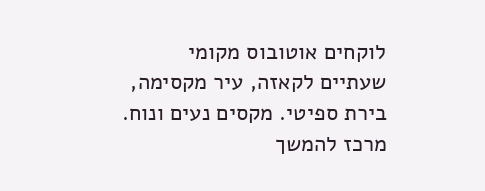לוקחים אוטובוס מקומי שעתיים לקאזה, עיר מקסימה, בירת ספיטי. מקסים נעים ונוח. מרכז להמשך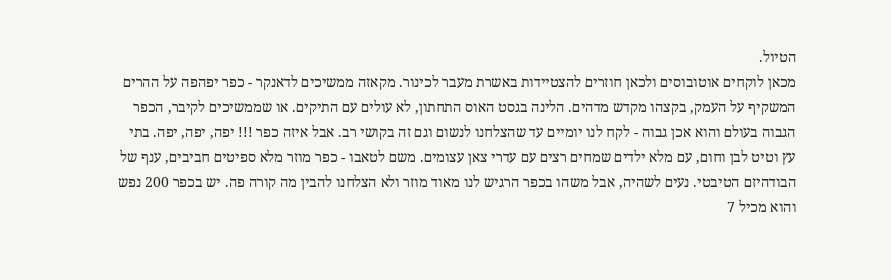הטיול.
מכאן לוקחים אוטובוסים ולכאן חוזרים להצטיידות באשרת מעבר לכינור. מקאזה ממשיכים לדאנקר - כפר יפהפה על ההרים המשקיף על העמק, בקצהו מקדש מדהים. הלינה בגסט האוס התחתון, לא עולים עם התיקים. או שממשיכים לקיבר, הכפר הגבוה בעולם והוא אכן גבוה - לקח לנו יומיים עד שהצלחנו לנשום וגם זה בקושי רב. אבל איזה כפר !!! יפה, יפה, יפה. בתי עץ וטיט לבן וחום, עם מלא ילדים שמחים רצים עם עדרי צאן עצומים. משם לטאבו - כפר מוזר מלא ספיטים חביבים, ענף של הבודהיזם הטיבטי. נעים לשהיה, אבל משהו בכפר הרגיש לנו מאוד מוזר ולא הצלחנו להבין מה קורה פה. יש בכפר 200 נפש והוא מכיל 7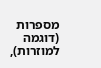מספרות (דוגמה למוזרות),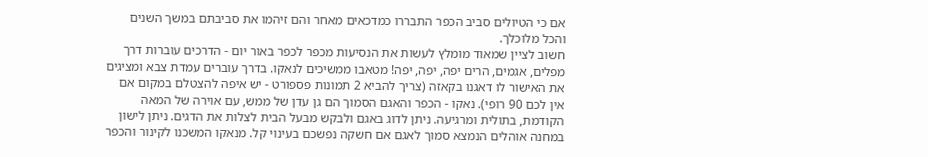אם כי הטיולים סביב הכפר התבררו כמדכאים מאחר והם זיהמו את סביבתם במשך השנים והכל מלוכלך.
חשוב לציין שמאוד מומלץ לעשות את הנסיעות מכפר לכפר באור יום - הדרכים עוברות דרך מפלים, אגמים, הרים יפה, יפה, יפה! מטאבו ממשיכים לנאקו. בדרך עוברים עמדת צבא ומציגים את האישור לו דאגנו בקאזה (צריך להביא 2 תמונות פספורט - יש איפה להצטלם במקום אם אין לכם 90 רופי). נאקו - הכפר והאגם הסמוך הם גן עדן של ממש, עם אוירה של המאה הקודמת, בתולית ומרגיעה. ניתן לדוג באגם ולבקש מבעל הבית לצלות את הדגים. ניתן לישון במחנה אוהלים הנמצא סמוך לאגם אם חשקה נפשכם בעינוי קל. מנאקו המשכנו לקינור והכפר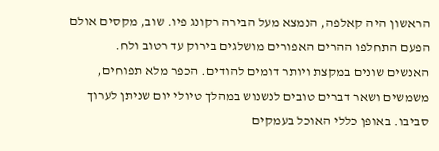הראשון היה קאלפה, הנמצא מעל הבירה רקונג פיו. שוב, מקסים אולם הפעם התחלפו ההרים האפורים מושלגים בירוק עד רטוב ולח.
האנשים שונים במקצת ויותר דומים להודים. הכפר מלא תפוחים, משמשים ושאר דברים טובים לנשנוש במהלך טיולי יום שניתן לערוך סביבו. באופן כללי האוכל בעמקים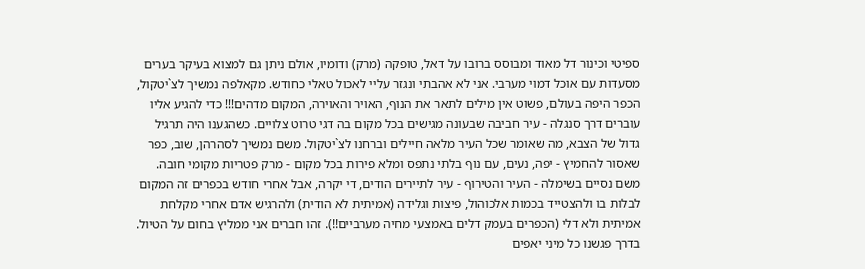ספיטי וכינור דל מאוד ומבוסס ברובו על דאל, טופקה (מרק) ודומיו, אולם ניתן גם למצוא בעיקר בערים מסעדות עם אוכל דמוי מערבי. אני לא אהבתי ונגזר עליי לאכול טאלי כחודש. מקאלפה נמשיך לצ`יטקול, הכפר היפה בעולם, פשוט אין מילים לתאר את הנוף, האויר והאוירה, המקום מדהים!!! כדי להגיע אליו עוברים דרך סנגלה - עיר חביבה שבעונה מגישים בכל מקום בה דגי טרוט צלויים. כשהגענו היה תרגיל גדול של הצבא, מה שאומר שכל העיר מלאה חיילים וברחנו לצ`יטקול. משם נמשיך לסהרהן, שוב, כפר שאסור להחמיץ - יפה, נעים, עם נוף בלתי נתפס ומלא פירות בכל מקום - מרק פטריות מקומי חובה. משם נסיים בשימלה - העיר והטירוף - עיר לתיירים הודים, די יקרה, אבל אחרי חודש בכפרים זה המקום לבלות בו ולהצטייד בכמות אלכוהול, פיצות וגלידה (אמיתית לא הודית) ולהרגיש אדם אחרי מקלחת אמיתית ולא דלי (הכפרים בעמק דלים באמצעי מחיה מערביים!!). זהו חברים אני ממליץ בחום על הטיול. בדרך פגשנו כל מיני יאפים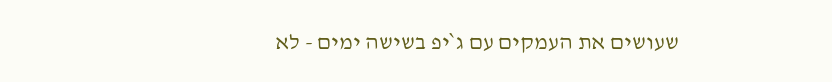שעושים את העמקים עם ג`יפ בשישה ימים - לא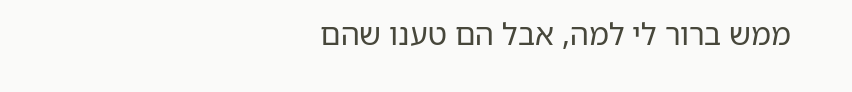ממש ברור לי למה, אבל הם טענו שהם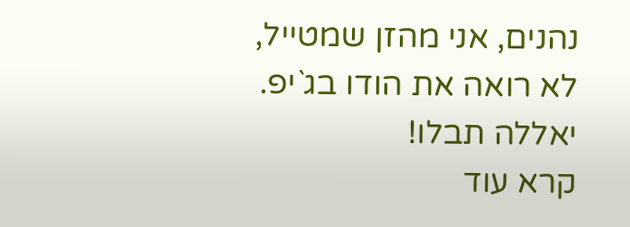נהנים, אני מהזן שמטייל, לא רואה את הודו בג`יפ. יאללה תבלו!
קרא עוד